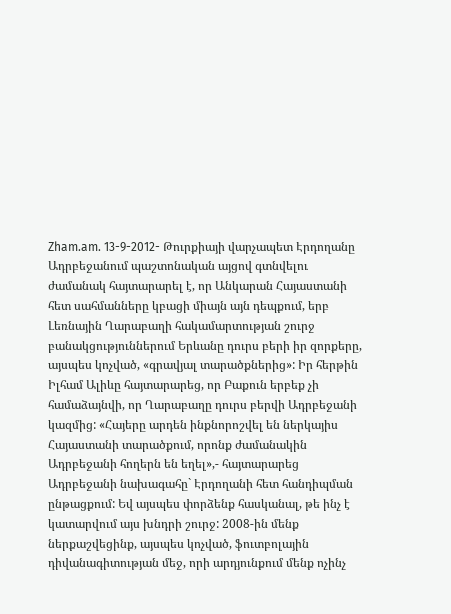Zham.am. 13-9-2012- Թուրքիայի վարչապետ Էրդողանը Ադրբեջանում պաշտոնական այցով գտնվելու ժամանակ հայտարարել է, որ Անկարան Հայաստանի հետ սահմանները կբացի միայն այն դեպքում, երբ Լեռնային Ղարաբաղի հակամարտության շուրջ բանակցություններում Երևանը դուրս բերի իր զորքերը, այսպես կոչված, «գրավյալ տարածքներից»: Իր հերթին Իլհամ Ալիևը հայտարարեց, որ Բաքուն երբեք չի համաձայնվի, որ Ղարաբաղը դուրս բերվի Ադրբեջանի կազմից: «Հայերը արդեն ինքնորոշվել են ներկայիս Հայաստանի տարածքում, որոնք ժամանակին Ադրբեջանի հողերն են եղել»,- հայտարարեց Ադրբեջանի նախագահը` Էրդողանի հետ հանդիպման ընթացքում: Եվ այսպես փորձենք հասկանալ, թե ինչ է կատարվում այս խնդրի շուրջ: 2008-ին մենք ներքաշվեցինք, այսպես կոչված, ֆուտբոլային դիվանագիտության մեջ, որի արդյունքում մենք ոչինչ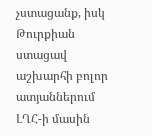չստացանք, իսկ Թուրքիան ստացավ աշխարհի բոլոր ատյաններում ԼՂՀ-ի մասին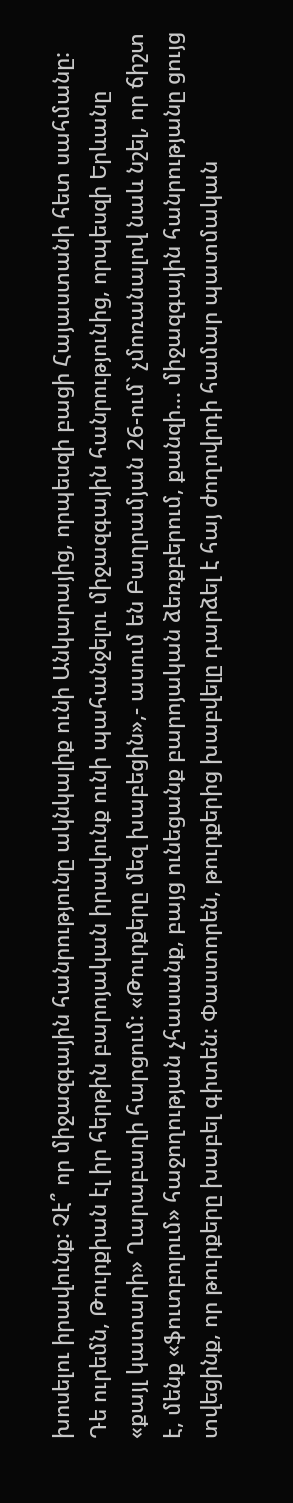խոսելու իրավունք: Չէ՞ որ միջազգային հանրությունը ակնկալիք ունի Անկարայից, որպեսզի բացի Հայաստանի հետ սահմանը: Դե ուրեմն, Թուրքիան էլ իր հերթին բարոյական իրավունք ունի պահանջելու միջազգային հանրությունից, որպեսզի Երևանը «քայլ կատարի» Ղարաբաղի հարցում: «Թուրքերը մեզ խաբեցին»,- ասում են Բաղրամյան 26-ում` չմոռանալով նաև նշել, որ ճիշտ է, մենք «ֆուտբոլում» հաջողության չհասանք, բայց ունեցանք բարոյական ձեռքբերում, քանզի... միջազգային հանրությանը ցույց տվեցինք, որ թուրքերը խաբել գիտեն: Փաստորեն, թուրքերից խաբվելը դարձել է հայ ժողովրդի համար պատմական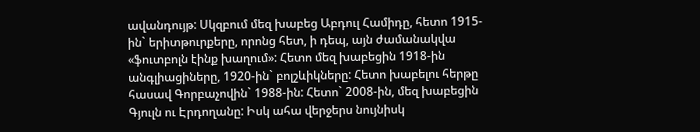ավանդույթ: Սկզբում մեզ խաբեց Աբդուլ Համիդը, հետո 1915-ին` երիտթուրքերը, որոնց հետ, ի դեպ, այն ժամանակվա «ֆուտբոլն էինք խաղում»: Հետո մեզ խաբեցին 1918-ին անգլիացիները, 1920-ին` բոլշևիկները: Հետո խաբելու հերթը հասավ Գորբաչովին` 1988-ին: Հետո` 2008-ին, մեզ խաբեցին Գյուլն ու Էրդողանը: Իսկ ահա վերջերս նույնիսկ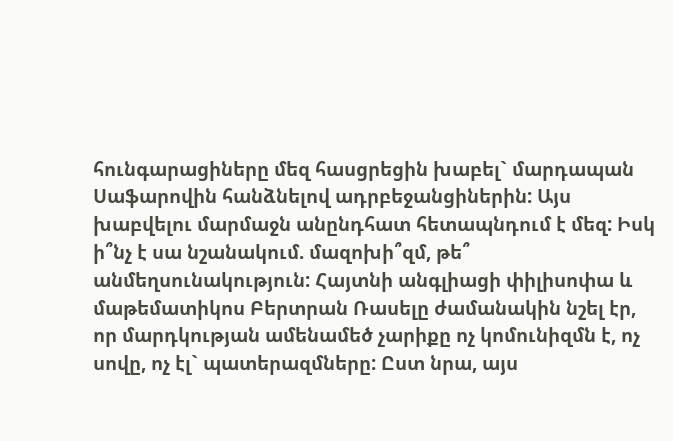հունգարացիները մեզ հասցրեցին խաբել` մարդապան Սաֆարովին հանձնելով ադրբեջանցիներին: Այս խաբվելու մարմաջն անընդհատ հետապնդում է մեզ: Իսկ ի՞նչ է սա նշանակում. մազոխի՞զմ, թե՞ անմեղսունակություն: Հայտնի անգլիացի փիլիսոփա և մաթեմատիկոս Բերտրան Ռասելը ժամանակին նշել էր, որ մարդկության ամենամեծ չարիքը ոչ կոմունիզմն է, ոչ սովը, ոչ էլ` պատերազմները: Ըստ նրա, այս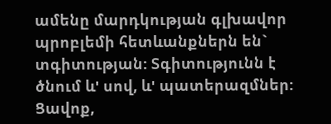ամենը մարդկության գլխավոր պրոբլեմի հետևանքներն են` տգիտության: Տգիտությունն է ծնում և' սով, և' պատերազմներ: Ցավոք,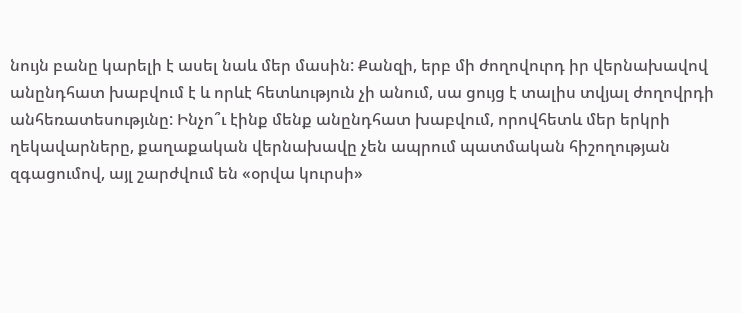նույն բանը կարելի է ասել նաև մեր մասին: Քանզի, երբ մի ժողովուրդ իր վերնախավով անընդհատ խաբվում է և որևէ հետևություն չի անում, սա ցույց է տալիս տվյալ ժողովրդի անհեռատեսությւնը: Ինչո՞ւ էինք մենք անընդհատ խաբվում, որովհետև մեր երկրի ղեկավարները, քաղաքական վերնախավը չեն ապրում պատմական հիշողության զգացումով, այլ շարժվում են «օրվա կուրսի»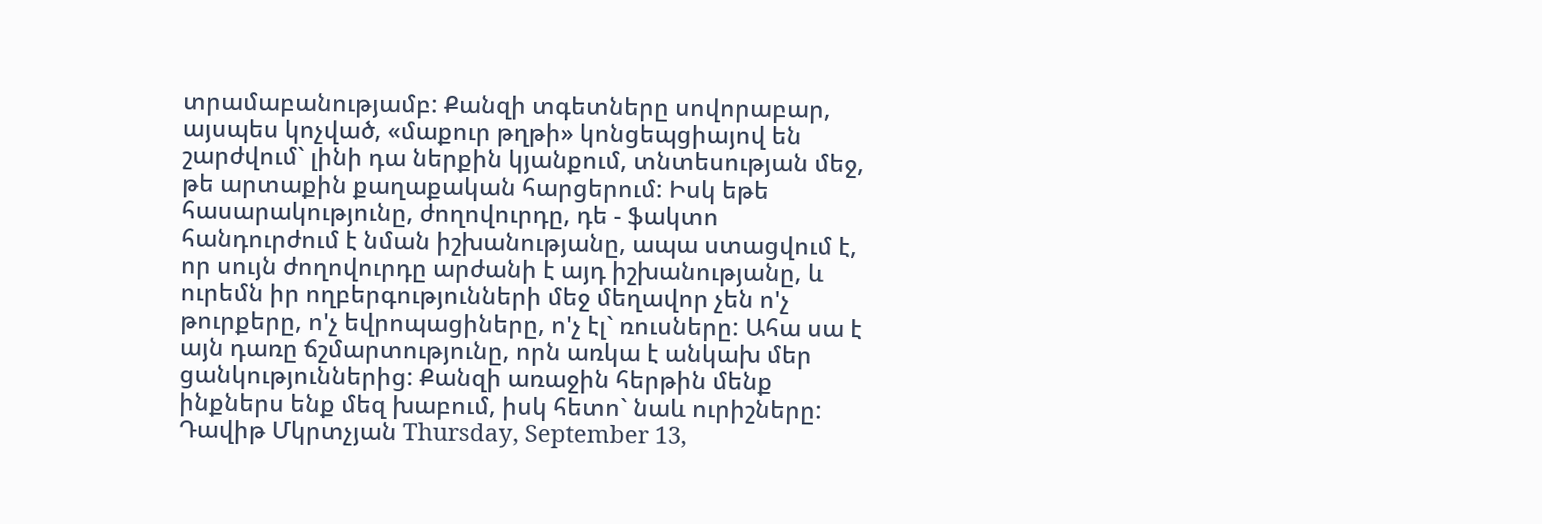տրամաբանությամբ: Քանզի տգետները սովորաբար, այսպես կոչված, «մաքուր թղթի» կոնցեպցիայով են շարժվում` լինի դա ներքին կյանքում, տնտեսության մեջ, թե արտաքին քաղաքական հարցերում: Իսկ եթե հասարակությունը, ժողովուրդը, դե - ֆակտո հանդուրժում է նման իշխանությանը, ապա ստացվում է, որ սույն ժողովուրդը արժանի է այդ իշխանությանը, և ուրեմն իր ողբերգությունների մեջ մեղավոր չեն ո'չ թուրքերը, ո'չ եվրոպացիները, ո'չ էլ` ռուսները: Ահա սա է այն դառը ճշմարտությունը, որն առկա է անկախ մեր ցանկություններից: Քանզի առաջին հերթին մենք ինքներս ենք մեզ խաբում, իսկ հետո` նաև ուրիշները: Դավիթ Մկրտչյան Thursday, September 13,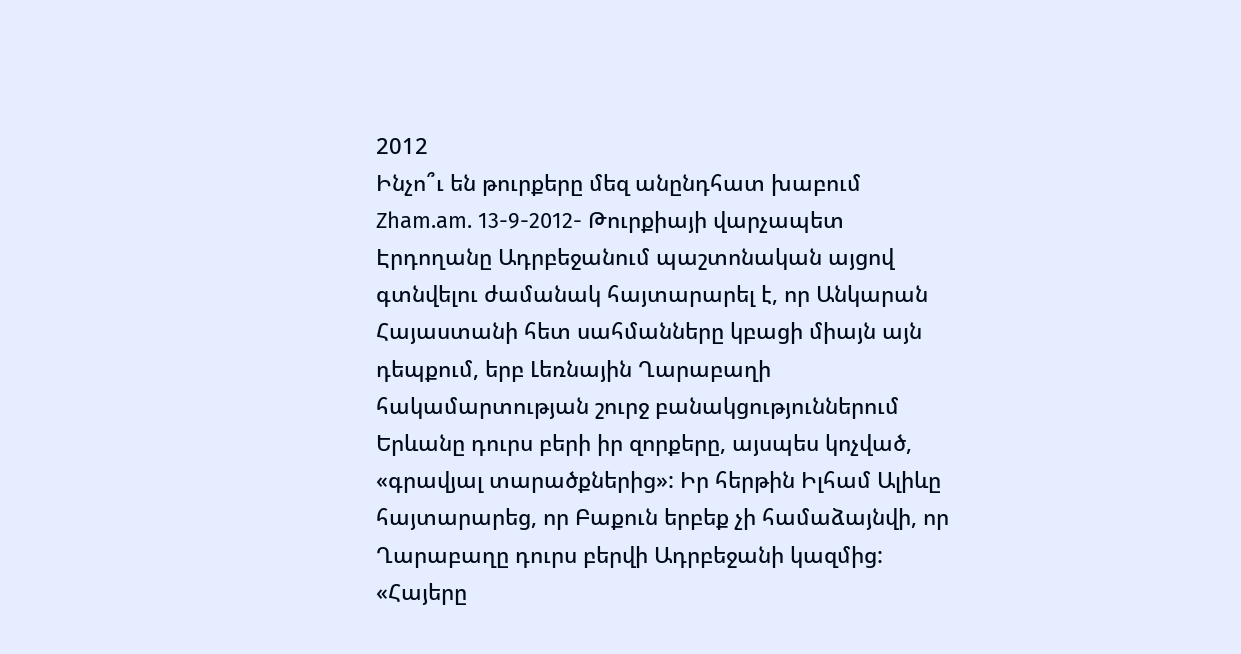2012
Ինչո՞ւ են թուրքերը մեզ անընդհատ խաբում
Zham.am. 13-9-2012- Թուրքիայի վարչապետ Էրդողանը Ադրբեջանում պաշտոնական այցով գտնվելու ժամանակ հայտարարել է, որ Անկարան Հայաստանի հետ սահմանները կբացի միայն այն դեպքում, երբ Լեռնային Ղարաբաղի հակամարտության շուրջ բանակցություններում Երևանը դուրս բերի իր զորքերը, այսպես կոչված, «գրավյալ տարածքներից»: Իր հերթին Իլհամ Ալիևը հայտարարեց, որ Բաքուն երբեք չի համաձայնվի, որ Ղարաբաղը դուրս բերվի Ադրբեջանի կազմից: «Հայերը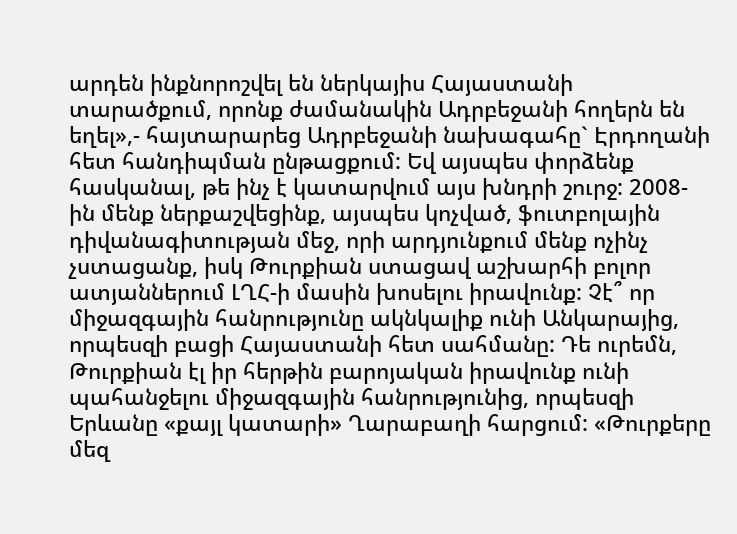արդեն ինքնորոշվել են ներկայիս Հայաստանի տարածքում, որոնք ժամանակին Ադրբեջանի հողերն են եղել»,- հայտարարեց Ադրբեջանի նախագահը` Էրդողանի հետ հանդիպման ընթացքում: Եվ այսպես փորձենք հասկանալ, թե ինչ է կատարվում այս խնդրի շուրջ: 2008-ին մենք ներքաշվեցինք, այսպես կոչված, ֆուտբոլային դիվանագիտության մեջ, որի արդյունքում մենք ոչինչ չստացանք, իսկ Թուրքիան ստացավ աշխարհի բոլոր ատյաններում ԼՂՀ-ի մասին խոսելու իրավունք: Չէ՞ որ միջազգային հանրությունը ակնկալիք ունի Անկարայից, որպեսզի բացի Հայաստանի հետ սահմանը: Դե ուրեմն, Թուրքիան էլ իր հերթին բարոյական իրավունք ունի պահանջելու միջազգային հանրությունից, որպեսզի Երևանը «քայլ կատարի» Ղարաբաղի հարցում: «Թուրքերը մեզ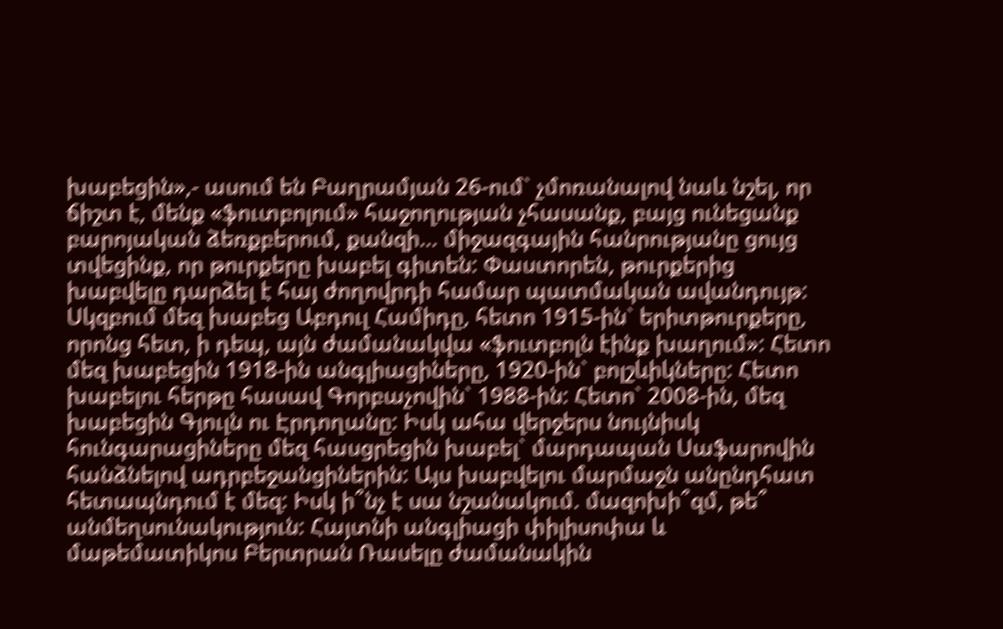խաբեցին»,- ասում են Բաղրամյան 26-ում` չմոռանալով նաև նշել, որ ճիշտ է, մենք «ֆուտբոլում» հաջողության չհասանք, բայց ունեցանք բարոյական ձեռքբերում, քանզի... միջազգային հանրությանը ցույց տվեցինք, որ թուրքերը խաբել գիտեն: Փաստորեն, թուրքերից խաբվելը դարձել է հայ ժողովրդի համար պատմական ավանդույթ: Սկզբում մեզ խաբեց Աբդուլ Համիդը, հետո 1915-ին` երիտթուրքերը, որոնց հետ, ի դեպ, այն ժամանակվա «ֆուտբոլն էինք խաղում»: Հետո մեզ խաբեցին 1918-ին անգլիացիները, 1920-ին` բոլշևիկները: Հետո խաբելու հերթը հասավ Գորբաչովին` 1988-ին: Հետո` 2008-ին, մեզ խաբեցին Գյուլն ու Էրդողանը: Իսկ ահա վերջերս նույնիսկ հունգարացիները մեզ հասցրեցին խաբել` մարդապան Սաֆարովին հանձնելով ադրբեջանցիներին: Այս խաբվելու մարմաջն անընդհատ հետապնդում է մեզ: Իսկ ի՞նչ է սա նշանակում. մազոխի՞զմ, թե՞ անմեղսունակություն: Հայտնի անգլիացի փիլիսոփա և մաթեմատիկոս Բերտրան Ռասելը ժամանակին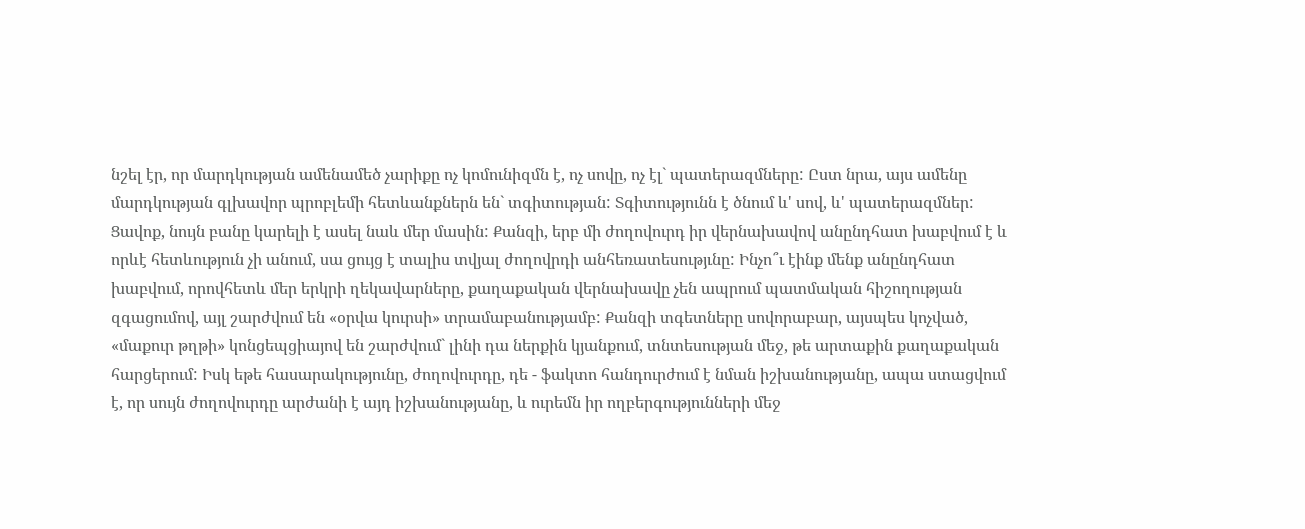նշել էր, որ մարդկության ամենամեծ չարիքը ոչ կոմունիզմն է, ոչ սովը, ոչ էլ` պատերազմները: Ըստ նրա, այս ամենը մարդկության գլխավոր պրոբլեմի հետևանքներն են` տգիտության: Տգիտությունն է ծնում և' սով, և' պատերազմներ: Ցավոք, նույն բանը կարելի է ասել նաև մեր մասին: Քանզի, երբ մի ժողովուրդ իր վերնախավով անընդհատ խաբվում է և որևէ հետևություն չի անում, սա ցույց է տալիս տվյալ ժողովրդի անհեռատեսությւնը: Ինչո՞ւ էինք մենք անընդհատ խաբվում, որովհետև մեր երկրի ղեկավարները, քաղաքական վերնախավը չեն ապրում պատմական հիշողության զգացումով, այլ շարժվում են «օրվա կուրսի» տրամաբանությամբ: Քանզի տգետները սովորաբար, այսպես կոչված, «մաքուր թղթի» կոնցեպցիայով են շարժվում` լինի դա ներքին կյանքում, տնտեսության մեջ, թե արտաքին քաղաքական հարցերում: Իսկ եթե հասարակությունը, ժողովուրդը, դե - ֆակտո հանդուրժում է նման իշխանությանը, ապա ստացվում է, որ սույն ժողովուրդը արժանի է այդ իշխանությանը, և ուրեմն իր ողբերգությունների մեջ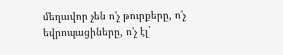մեղավոր չեն ո'չ թուրքերը, ո'չ եվրոպացիները, ո'չ էլ`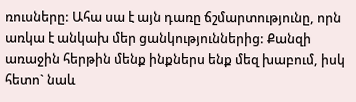ռուսները: Ահա սա է այն դառը ճշմարտությունը, որն առկա է անկախ մեր ցանկություններից: Քանզի առաջին հերթին մենք ինքներս ենք մեզ խաբում, իսկ հետո` նաև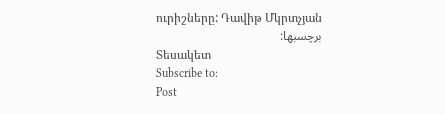ուրիշները: Դավիթ Մկրտչյան
برچسبها:
Տեսակետ
Subscribe to:
Post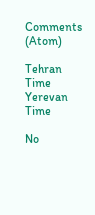Comments (Atom)

Tehran Time
Yerevan Time

No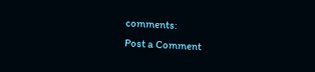comments:
Post a Comment